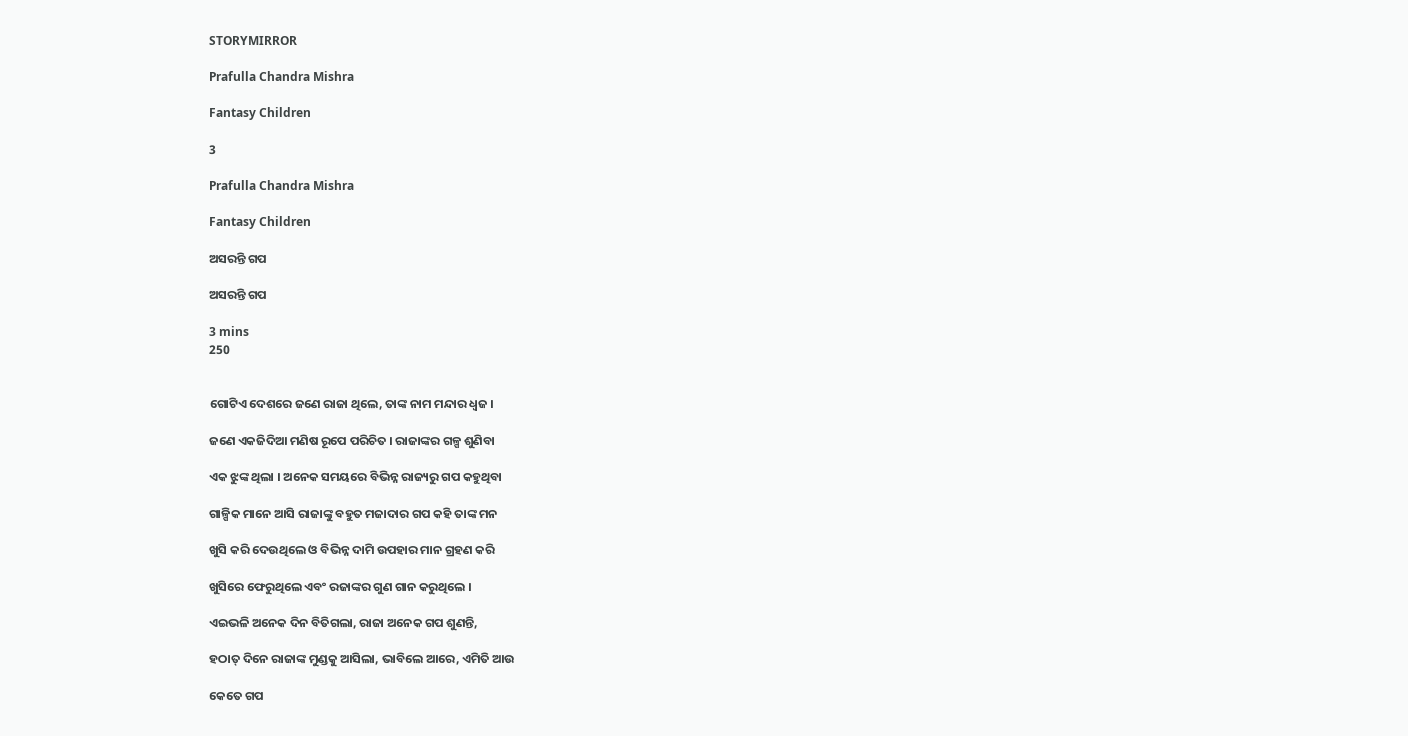STORYMIRROR

Prafulla Chandra Mishra

Fantasy Children

3

Prafulla Chandra Mishra

Fantasy Children

ଅସରନ୍ତି ଗପ

ଅସରନ୍ତି ଗପ

3 mins
250


ଗୋଟିଏ ଦେଶରେ ଜଣେ ରାଜା ଥିଲେ, ତାଙ୍କ ନାମ ମନ୍ଦାର ଧ୍ଵଜ ।

ଜଣେ ଏକଜିଦିଆ ମଣିଷ ରୂପେ ପରିଚିତ । ରାଜାଙ୍କର ଗଳ୍ପ ଶୁଣିବା

ଏକ ଝୁଙ୍କ ଥିଲା । ଅନେକ ସମୟରେ ବିଭିନ୍ନ ରାଜ୍ୟରୁ ଗପ କହୁଥିବା

ଗାଳ୍ପିକ ମାନେ ଆସି ରାଜାଙ୍କୁ ବହୁତ ମଜାଦାର ଗପ କହି ତାଙ୍କ ମନ

ଖୁସି କରି ଦେଉଥିଲେ ଓ ବିଭିନ୍ନ ଦାମି ଉପହାର ମାନ ଗ୍ରହଣ କରି

ଖୁସିରେ ଫେରୁଥିଲେ ଏବଂ ରଜାଙ୍କର ଗୁଣ ଗାନ କରୁଥିଲେ ।

ଏଇଭଳି ଅନେକ ଦିନ ବିତିଗଲା, ରାଜା ଅନେକ ଗପ ଶୁଣନ୍ତି,

ହଠାତ୍ ଦିନେ ରାଜାଙ୍କ ମୁଣ୍ଡକୁ ଆସିଲା, ଭାବିଲେ ଆରେ, ଏମିତି ଆଉ

କେତେ ଗପ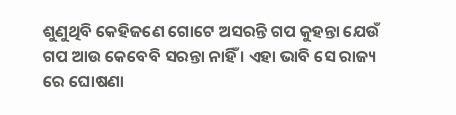ଶୁଣୁଥିବି କେହିଜଣେ ଗୋଟେ ଅସରନ୍ତି ଗପ କୁହନ୍ତା ଯେଉଁ ଗପ ଆଉ କେବେବି ସରନ୍ତା ନାହିଁ । ଏହା ଭାବି ସେ ରାଜ୍ୟ ରେ ଘୋଷଣା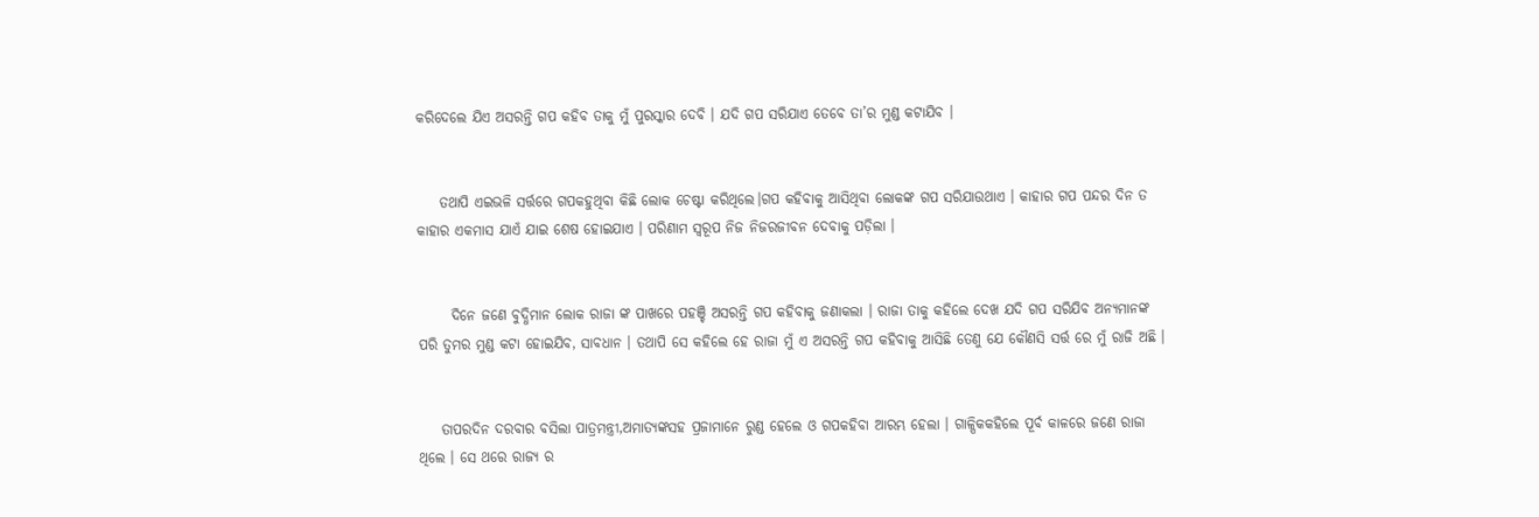କରିଦେଲେ ଯିଏ ଅସରନ୍ତି ଗପ କହିବ ତାକୁ ମୁଁ ପୁରସ୍କାର ଦେବି । ଯଦି ଗପ ସରିଯାଏ ତେବେ ତା’ର ମୁଣ୍ଡ କଟାଯିବ ।


    ତଥାପି ଏଇଭଳି ସର୍ତ୍ତରେ ଗପକହୁଥିବା କିଛି ଲୋକ ଚେଷ୍ଟା କରିଥିଲେ।ଗପ କହିବାକୁ ଆସିଥିବା ଲୋକଙ୍କ ଗପ ସରିଯାଉଥାଏ । କାହାର ଗପ ପନ୍ଦର ଦିନ ତ କାହାର ଏକମାସ ଯାଏଁ ଯାଇ ଶେଷ ହୋଇଯାଏ । ପରିଣାମ ସ୍ଵରୂପ ନିଜ ନିଜରଜୀବନ ଦେବାକୁ ପଡ଼ିଲା ।


      ଦିନେ ଜଣେ ବୁଦ୍ଧିମାନ ଲୋକ ରାଜା ଙ୍କ ପାଖରେ ପହଞ୍ଚି ଅସରନ୍ତି ଗପ କହିବାକୁ ଜଣାକଲା । ରାଜା ତାକୁ କହିଲେ ଦେଖ ଯଦି ଗପ ସରିଯିବ ଅନ୍ୟମାନଙ୍କ ପରି ତୁମର ମୁଣ୍ଡ କଟା ହୋଇଯିବ, ସାବଧାନ । ତଥାପି ସେ କହିଲେ ହେ ରାଜା ମୁଁ ଏ ଅସରନ୍ତି ଗପ କହିବାକୁ ଆସିଛି ତେଣୁ ଯେ କୌଣସି ସର୍ତ୍ତ ରେ ମୁଁ ରାଜି ଅଛି ।


    ତାପରଦିନ ଦରବାର ବସିଲା ପାତ୍ରମନ୍ତ୍ରୀ,ଅମାତ୍ୟଙ୍କସହ ପ୍ରଜାମାନେ ରୁଣ୍ଡ ହେଲେ ଓ ଗପକହିବା ଆରମ୍ଭ ହେଲା । ଗାଳ୍ପିକକହିଲେ ପୂର୍ବ କାଳରେ ଜଣେ ରାଜା ଥିଲେ । ସେ ଥରେ ରାଜ୍ୟ ର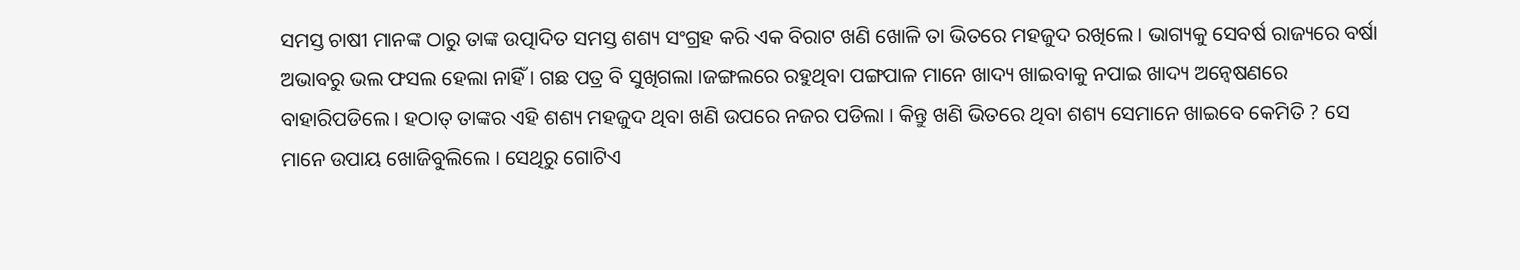ସମସ୍ତ ଚାଷୀ ମାନଙ୍କ ଠାରୁ ତାଙ୍କ ଉତ୍ପାଦିତ ସମସ୍ତ ଶଶ୍ୟ ସଂଗ୍ରହ କରି ଏକ ବିରାଟ ଖଣି ଖୋଳି ତା ଭିତରେ ମହଜୁଦ ରଖିଲେ । ଭାଗ୍ୟକୁ ସେବର୍ଷ ରାଜ୍ୟରେ ବର୍ଷା ଅଭାବରୁ ଭଲ ଫସଲ ହେଲା ନାହିଁ । ଗଛ ପତ୍ର ବି ସୁଖିଗଲା ।ଜଙ୍ଗଲରେ ରହୁଥିବା ପଙ୍ଗପାଳ ମାନେ ଖାଦ୍ୟ ଖାଇବାକୁ ନପାଇ ଖାଦ୍ୟ ଅନ୍ୱେଷଣରେ ବାହାରିପଡିଲେ । ହଠାତ୍ ତାଙ୍କର ଏହି ଶଶ୍ୟ ମହଜୁଦ ଥିବା ଖଣି ଉପରେ ନଜର ପଡିଲା । କିନ୍ତୁ ଖଣି ଭିତରେ ଥିବା ଶଶ୍ୟ ସେମାନେ ଖାଇବେ କେମିତି ? ସେ ମାନେ ଉପାୟ ଖୋଜିବୁଲିଲେ । ସେଥିରୁ ଗୋଟିଏ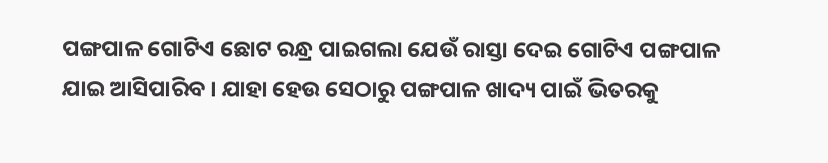ପଙ୍ଗପାଳ ଗୋଟିଏ ଛୋଟ ରନ୍ଧ୍ର ପାଇଗଲା ଯେଉଁ ରାସ୍ତା ଦେଇ ଗୋଟିଏ ପଙ୍ଗପାଳ ଯାଇ ଆସିପାରିବ । ଯାହା ହେଉ ସେଠାରୁ ପଙ୍ଗପାଳ ଖାଦ୍ୟ ପାଇଁ ଭିତରକୁ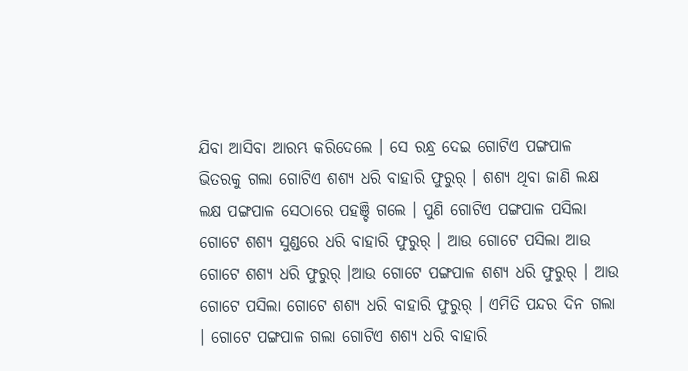ଯିବା ଆସିବା ଆରମ୍ଭ କରିଦେଲେ । ସେ ରନ୍ଧ୍ର ଦେଇ ଗୋଟିଏ ପଙ୍ଗପାଳ ଭିତରକୁ ଗଲା ଗୋଟିଏ ଶଶ୍ୟ ଧରି ବାହାରି ଫୁରୁର୍ । ଶଶ୍ୟ ଥିବା ଜାଣି ଲକ୍ଷ ଲକ୍ଷ ପଙ୍ଗପାଳ ସେଠାରେ ପହଞ୍ଚି ଗଲେ । ପୁଣି ଗୋଟିଏ ପଙ୍ଗପାଳ ପସିଲା ଗୋଟେ ଶଶ୍ୟ ସୁଣ୍ଡରେ ଧରି ବାହାରି ଫୁରୁର୍ । ଆଉ ଗୋଟେ ପସିଲା ଆଉ ଗୋଟେ ଶଶ୍ୟ ଧରି ଫୁରୁର୍ ।ଆଉ ଗୋଟେ ପଙ୍ଗପାଳ ଶଶ୍ୟ ଧରି ଫୁରୁର୍ । ଆଉ ଗୋଟେ ପସିଲା ଗୋଟେ ଶଶ୍ୟ ଧରି ବାହାରି ଫୁରୁର୍ । ଏମିତି ପନ୍ଦର ଦିନ ଗଲା । ଗୋଟେ ପଙ୍ଗପାଳ ଗଲା ଗୋଟିଏ ଶଶ୍ୟ ଧରି ବାହାରି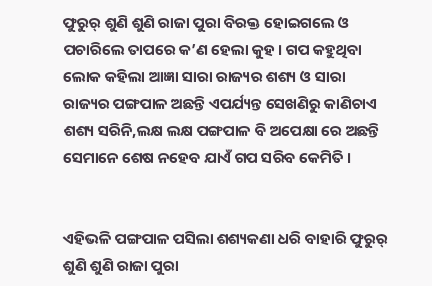ଫୁରୁର୍ ଶୁଣି ଶୁଣି ରାଜା ପୁରା ବିରକ୍ତ ହୋଇଗଲେ ଓ ପଚାରିଲେ ତାପରେ କ’ଣ ହେଲା କୁହ । ଗପ କହୁଥିବା ଲୋକ କହିଲା ଆଜ୍ଞା ସାରା ରାଜ୍ୟର ଶଶ୍ୟ ଓ ସାରା ରାଜ୍ୟର ପଙ୍ଗପାଳ ଅଛନ୍ତି ଏପର୍ଯ୍ୟନ୍ତ ସେଖଣିରୁ କାଣିଚାଏ ଶଶ୍ୟ ସରିନି,ଲକ୍ଷ ଲକ୍ଷ ପଙ୍ଗପାଳ ବି ଅପେକ୍ଷା ରେ ଅଛନ୍ତି ସେମାନେ ଶେଷ ନହେବ ଯାଏଁ ଗପ ସରିବ କେମିତି ।


ଏହିଭଳି ପଙ୍ଗପାଳ ପସିଲା ଶଶ୍ୟକଣା ଧରି ବାହାରି ଫୁରୁର୍ ଶୁଣି ଶୁଣି ରାଜା ପୁରା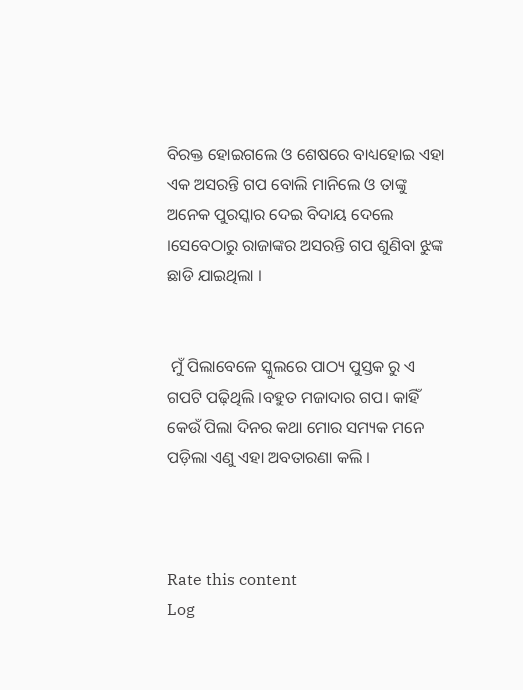ବିରକ୍ତ ହୋଇଗଲେ ଓ ଶେଷରେ ବାଧ୍ୟହୋଇ ଏହା ଏକ ଅସରନ୍ତି ଗପ ବୋଲି ମାନିଲେ ଓ ତାଙ୍କୁ ଅନେକ ପୁରସ୍କାର ଦେଇ ବିଦାୟ ଦେଲେ ।ସେବେଠାରୁ ରାଜାଙ୍କର ଅସରନ୍ତି ଗପ ଶୁଣିବା ଝୁଙ୍କ ଛାଡି ଯାଇଥିଲା ।


 ମୁଁ ପିଲାବେଳେ ସ୍କୁଲରେ ପାଠ୍ୟ ପୁସ୍ତକ ରୁ ଏ ଗପଟି ପଢ଼ିଥିଲି ।ବହୁତ ମଜାଦାର ଗପ। କାହିଁ କେଉଁ ପିଲା ଦିନର କଥା ମୋର ସମ୍ୟକ ମନେ ପଡ଼ିଲା ଏଣୁ ଏହା ଅବତାରଣା କଲି ।



Rate this content
Log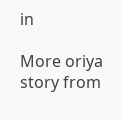in

More oriya story from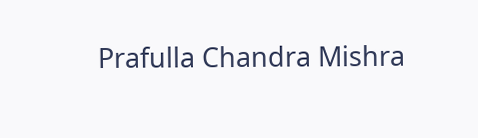Prafulla Chandra Mishra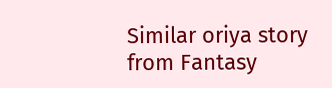Similar oriya story from Fantasy